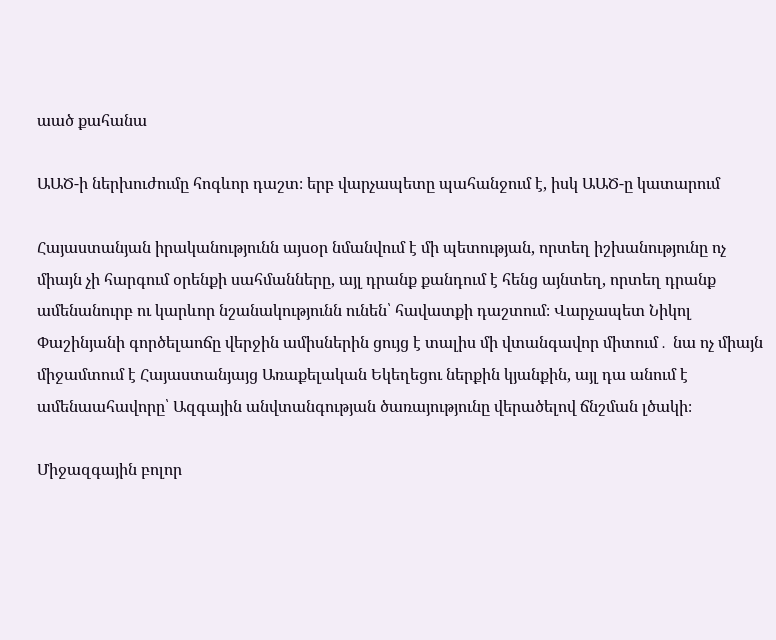աած քահանա

ԱԱԾ-ի ներխուժումը հոգևոր դաշտ։ երբ վարչապետը պահանջում է, իսկ ԱԱԾ-ը կատարում

Հայաստանյան իրականությունն այսօր նմանվում է մի պետության, որտեղ իշխանությունը ոչ միայն չի հարգում օրենքի սահմանները, այլ դրանք քանդում է հենց այնտեղ, որտեղ դրանք ամենանուրբ ու կարևոր նշանակությունն ունեն՝ հավատքի դաշտում։ Վարչապետ Նիկոլ Փաշինյանի գործելաոճը վերջին ամիսներին ցույց է տալիս մի վտանգավոր միտում․ նա ոչ միայն միջամտում է Հայաստանյայց Առաքելական Եկեղեցու ներքին կյանքին, այլ դա անում է ամենաահավորը՝ Ազգային անվտանգության ծառայությունը վերածելով ճնշման լծակի։

Միջազգային բոլոր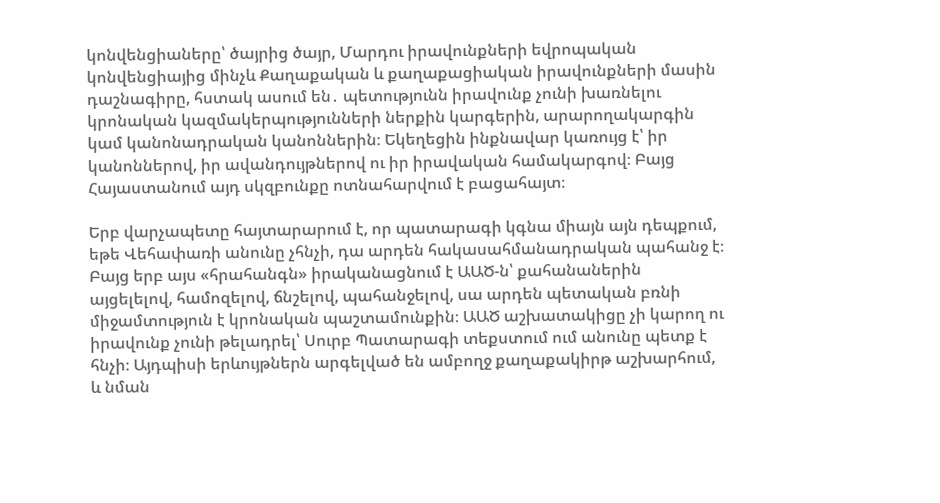կոնվենցիաները՝ ծայրից ծայր, Մարդու իրավունքների եվրոպական կոնվենցիայից մինչև Քաղաքական և քաղաքացիական իրավունքների մասին դաշնագիրը, հստակ ասում են․ պետությունն իրավունք չունի խառնելու կրոնական կազմակերպությունների ներքին կարգերին, արարողակարգին կամ կանոնադրական կանոններին։ Եկեղեցին ինքնավար կառույց է՝ իր կանոններով, իր ավանդույթներով ու իր իրավական համակարգով։ Բայց Հայաստանում այդ սկզբունքը ոտնահարվում է բացահայտ։

Երբ վարչապետը հայտարարում է, որ պատարագի կգնա միայն այն դեպքում, եթե Վեհափառի անունը չհնչի, դա արդեն հակասահմանադրական պահանջ է։ Բայց երբ այս «հրահանգն» իրականացնում է ԱԱԾ-ն՝ քահանաներին այցելելով, համոզելով, ճնշելով, պահանջելով, սա արդեն պետական բռնի միջամտություն է կրոնական պաշտամունքին։ ԱԱԾ աշխատակիցը չի կարող ու իրավունք չունի թելադրել՝ Սուրբ Պատարագի տեքստում ում անունը պետք է հնչի։ Այդպիսի երևույթներն արգելված են ամբողջ քաղաքակիրթ աշխարհում, և նման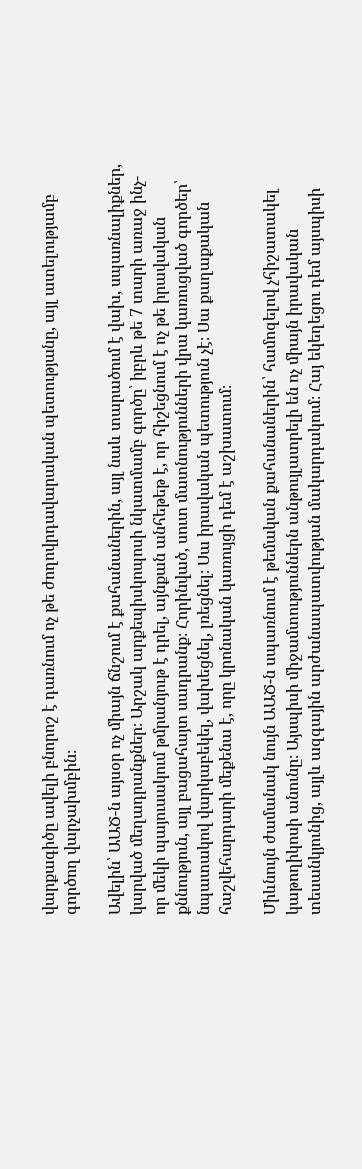վարքագիծը ավելի բնորոշ է դառնում ոչ թե ժողովրդավարական պետությանը, այլ ատելությամբ գործող վարչախմբին։

Ավելին՝ ԱԱԾ-ն այսօր ոչ միայն ճնշում է քահանաներին, այլ նաև տարածում է վախ, սպառնալիքներ, կարված մեղադրանքներ։ Արշակ արքեպիսկոպոսի նկատմամբ գործը՝ իբրև թե 7 տարի առաջ ինչ-որ մեկի պայուսակում թմրանյութ է դրել, այնքան անհեթեթ է, որ հիշեցնում է ոչ թե իրավական քննություն, այլ բացահայտ սադրանք։ Հորինված, սուտ մատնությունների վրա կառուցված գործեր՝ նպատակով վարկաբեկել, վախեցնել, լռեցնել։ Սա իրավական պետություն չէ։ Սա քաղաքական հաշվեհարդարի մեքենա է, որը կրոնական կառույցի դեմ է աշխատում։

Միևնույն ժամանակ նույն ԱԱԾ-ն սպառնում է թեմական քահանաներին՝ համոզելով չհիշատակել կաթողիկոսի անունը։ Այսպիսի միջամտություններն անթույլատրելի են ոչ միայն իրավական տեսանկյունից, այլև ազգային արժանապատվության մակարդակում։ Հայ եկեղեցու դեմ այսպիսի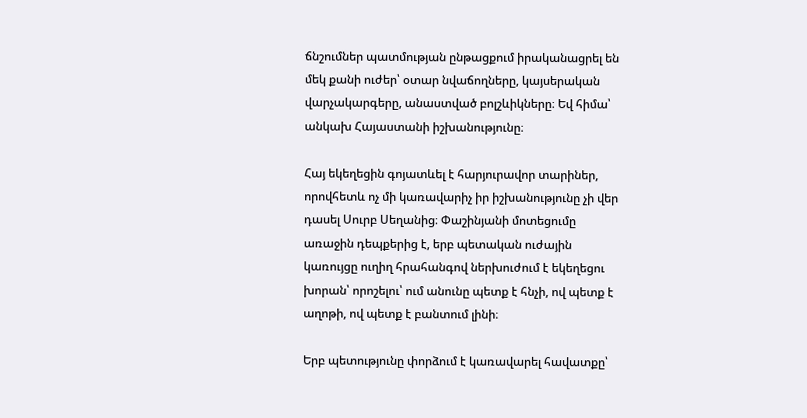ճնշումներ պատմության ընթացքում իրականացրել են մեկ քանի ուժեր՝ օտար նվաճողները, կայսերական վարչակարգերը, անաստված բոլշևիկները։ Եվ հիմա՝ անկախ Հայաստանի իշխանությունը։

Հայ եկեղեցին գոյատևել է հարյուրավոր տարիներ, որովհետև ոչ մի կառավարիչ իր իշխանությունը չի վեր դասել Սուրբ Սեղանից։ Փաշինյանի մոտեցումը առաջին դեպքերից է, երբ պետական ուժային կառույցը ուղիղ հրահանգով ներխուժում է եկեղեցու խորան՝ որոշելու՝ ում անունը պետք է հնչի, ով պետք է աղոթի, ով պետք է բանտում լինի։

Երբ պետությունը փորձում է կառավարել հավատքը՝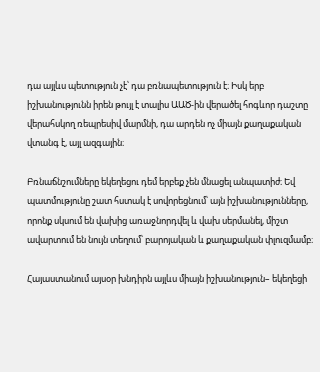դա այլևս պետություն չէ՝ դա բռնապետություն է։ Իսկ երբ իշխանությունն իրեն թույլ է տալիս ԱԱԾ-ին վերածել հոգևոր դաշտը վերահսկող ռեպրեսիվ մարմնի, դա արդեն ոչ միայն քաղաքական վտանգ է, այլ ազգային։

Բռնաճնշումները եկեղեցու դեմ երբեք չեն մնացել անպատիժ։ Եվ պատմությունը շատ հստակ է սովորեցնում՝ այն իշխանությունները, որոնք սկսում են վախից առաջնորդվել և վախ սերմանել, միշտ ավարտում են նույն տեղում՝ բարոյական և քաղաքական փլուզմամբ։

Հայաստանում այսօր խնդիրն այլևս միայն իշխանություն– եկեղեցի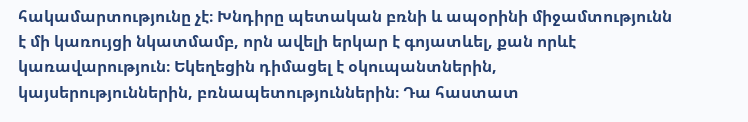հակամարտությունը չէ։ Խնդիրը պետական բռնի և ապօրինի միջամտությունն է մի կառույցի նկատմամբ, որն ավելի երկար է գոյատևել, քան որևէ կառավարություն։ Եկեղեցին դիմացել է օկուպանտներին, կայսերություններին, բռնապետություններին։ Դա հաստատ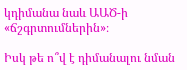կդիմանա նաև ԱԱԾ-ի «ճշգրտումներին»։

Իսկ թե ո՞վ է դիմանալու նման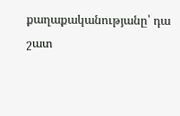քաղաքականությանը՝ դա շատ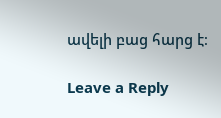ավելի բաց հարց է։

Leave a Reply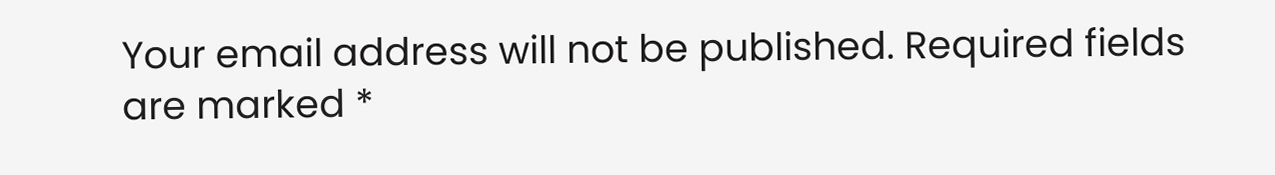Your email address will not be published. Required fields are marked *